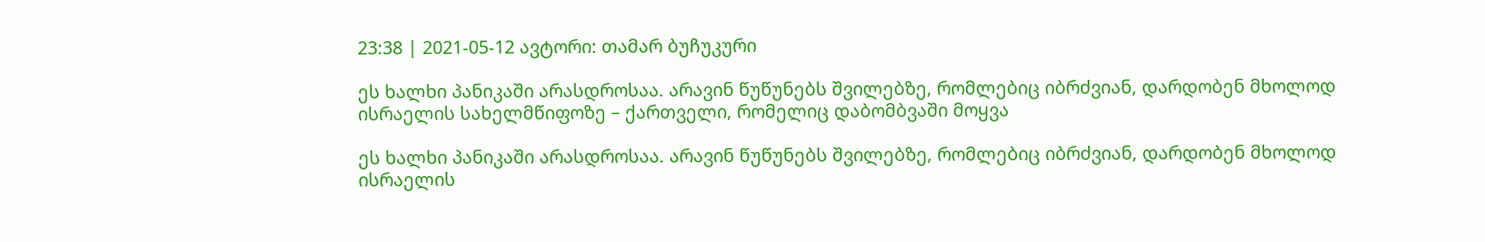23:38 | 2021-05-12 ავტორი: თამარ ბუჩუკური

ეს ხალხი პანიკაში არასდროსაა. არავინ წუწუნებს შვილებზე, რომლებიც იბრძვიან, დარდობენ მხოლოდ ისრაელის სახელმწიფოზე – ქართველი, რომელიც დაბომბვაში მოყვა

ეს ხალხი პანიკაში არასდროსაა. არავინ წუწუნებს შვილებზე, რომლებიც იბრძვიან, დარდობენ მხოლოდ ისრაელის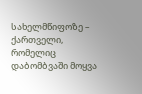სახელმწიფოზე – ქართველი, რომელიც დაბომბვაში მოყვა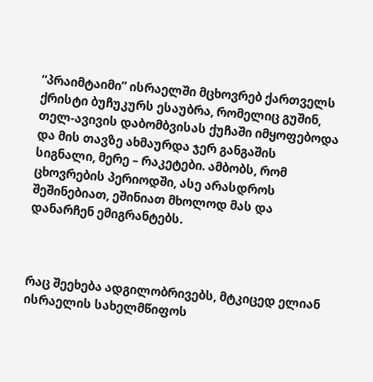“პრაიმტაიმი” ისრაელში მცხოვრებ ქართველს ქრისტი ბუჩუკურს ესაუბრა, რომელიც გუშინ, თელ-ავივის დაბომბვისას ქუჩაში იმყოფებოდა და მის თავზე ახმაურდა ჯერ განგაშის სიგნალი, მერე – რაკეტები. ამბობს, რომ ცხოვრების პერიოდში, ასე არასდროს შეშინებიათ, ეშინიათ მხოლოდ მას და დანარჩენ ემიგრანტებს.



რაც შეეხება ადგილობრივებს, მტკიცედ ელიან ისრაელის სახელმწიფოს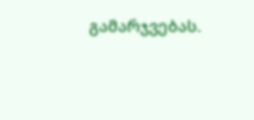გამარჯვებას.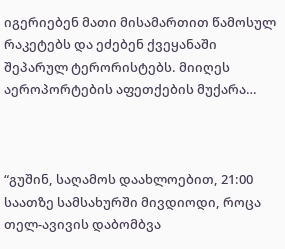იგერიებენ მათი მისამართით წამოსულ რაკეტებს და ეძებენ ქვეყანაში შეპარულ ტერორისტებს. მიიღეს აეროპორტების აფეთქების მუქარა…



“გუშინ, საღამოს დაახლოებით, 21:00 საათზე სამსახურში მივდიოდი, როცა თელ-ავივის დაბომბვა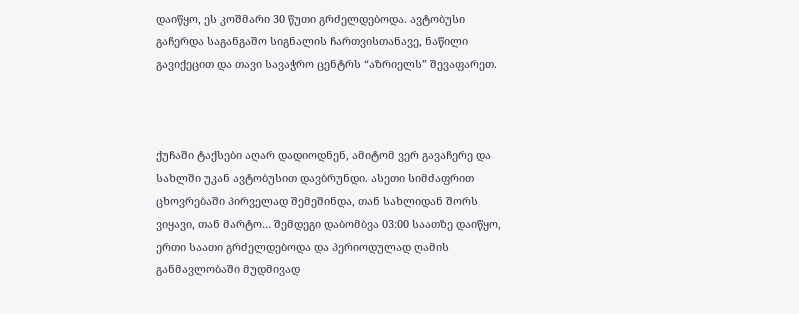დაიწყო, ეს კოშმარი 30 წუთი გრძელდებოდა. ავტობუსი გაჩერდა საგანგაშო სიგნალის ჩართვისთანავე, ნაწილი გავიქეცით და თავი სავაჭრო ცენტრს “აზრიელს” შევაფარეთ.



ქუჩაში ტაქსები აღარ დადიოდნენ, ამიტომ ვერ გავაჩერე და სახლში უკან ავტობუსით დავბრუნდი. ასეთი სიმძაფრით ცხოვრებაში პირველად შემეშინდა, თან სახლიდან შორს ვიყავი, თან მარტო… შემდეგი დაბომბვა 03:00 საათზე დაიწყო, ერთი საათი გრძელდებოდა და პერიოდულად ღამის განმავლობაში მუდმივად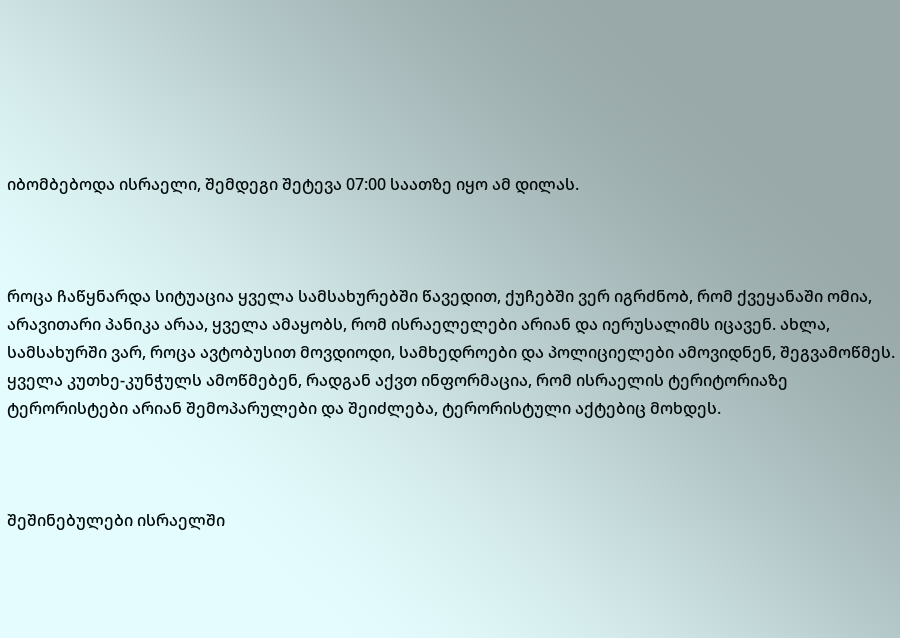იბომბებოდა ისრაელი, შემდეგი შეტევა 07:00 საათზე იყო ამ დილას.



როცა ჩაწყნარდა სიტუაცია ყველა სამსახურებში წავედით, ქუჩებში ვერ იგრძნობ, რომ ქვეყანაში ომია, არავითარი პანიკა არაა, ყველა ამაყობს, რომ ისრაელელები არიან და იერუსალიმს იცავენ. ახლა, სამსახურში ვარ, როცა ავტობუსით მოვდიოდი, სამხედროები და პოლიციელები ამოვიდნენ, შეგვამოწმეს. ყველა კუთხე-კუნჭულს ამოწმებენ, რადგან აქვთ ინფორმაცია, რომ ისრაელის ტერიტორიაზე ტერორისტები არიან შემოპარულები და შეიძლება, ტერორისტული აქტებიც მოხდეს.



შეშინებულები ისრაელში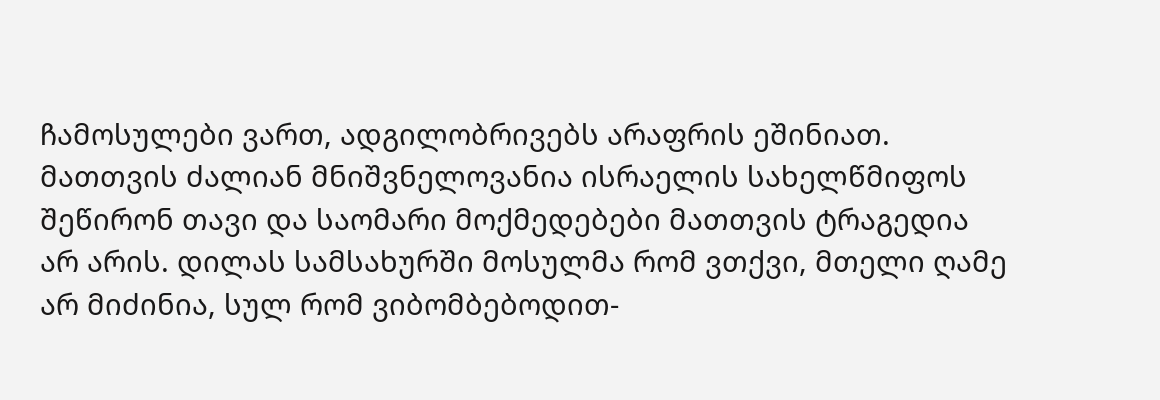ჩამოსულები ვართ, ადგილობრივებს არაფრის ეშინიათ. მათთვის ძალიან მნიშვნელოვანია ისრაელის სახელწმიფოს შეწირონ თავი და საომარი მოქმედებები მათთვის ტრაგედია არ არის. დილას სამსახურში მოსულმა რომ ვთქვი, მთელი ღამე არ მიძინია, სულ რომ ვიბომბებოდით-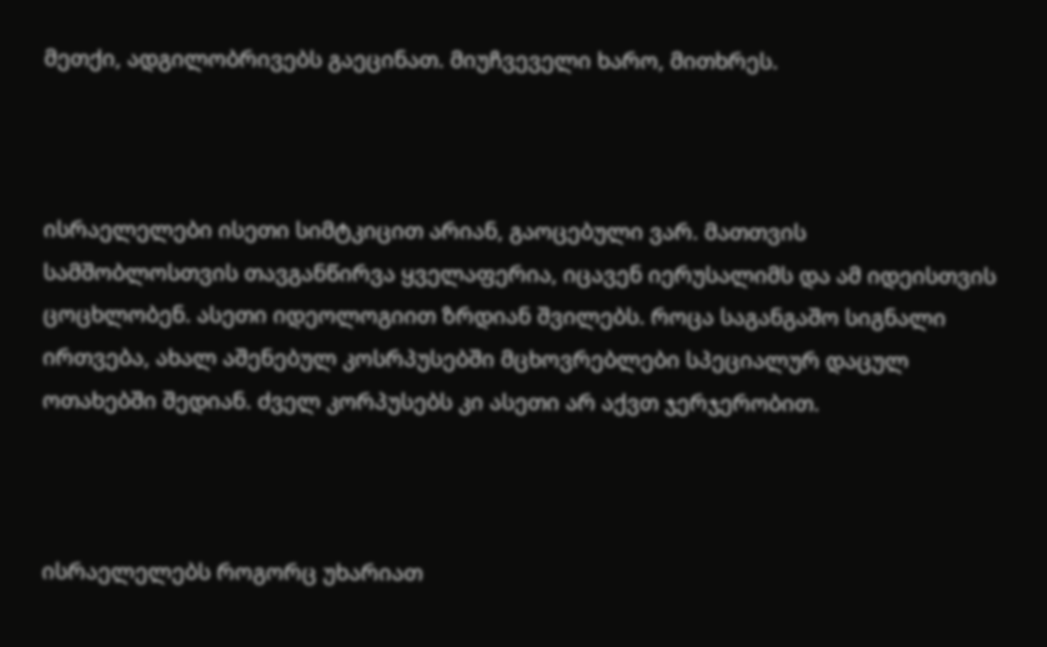მეთქი, ადგილობრივებს გაეცინათ. მიუჩვეველი ხარო, მითხრეს.



ისრაელელები ისეთი სიმტკიცით არიან, გაოცებული ვარ. მათთვის სამშობლოსთვის თავგანწირვა ყველაფერია, იცავენ იერუსალიმს და ამ იდეისთვის ცოცხლობენ. ასეთი იდეოლოგიით ზრდიან შვილებს. როცა საგანგაშო სიგნალი ირთვება, ახალ აშენებულ კოსრპუსებში მცხოვრებლები სპეციალურ დაცულ ოთახებში შედიან. ძველ კორპუსებს კი ასეთი არ აქვთ ჯერჯერობით.



ისრაელელებს როგორც უხარიათ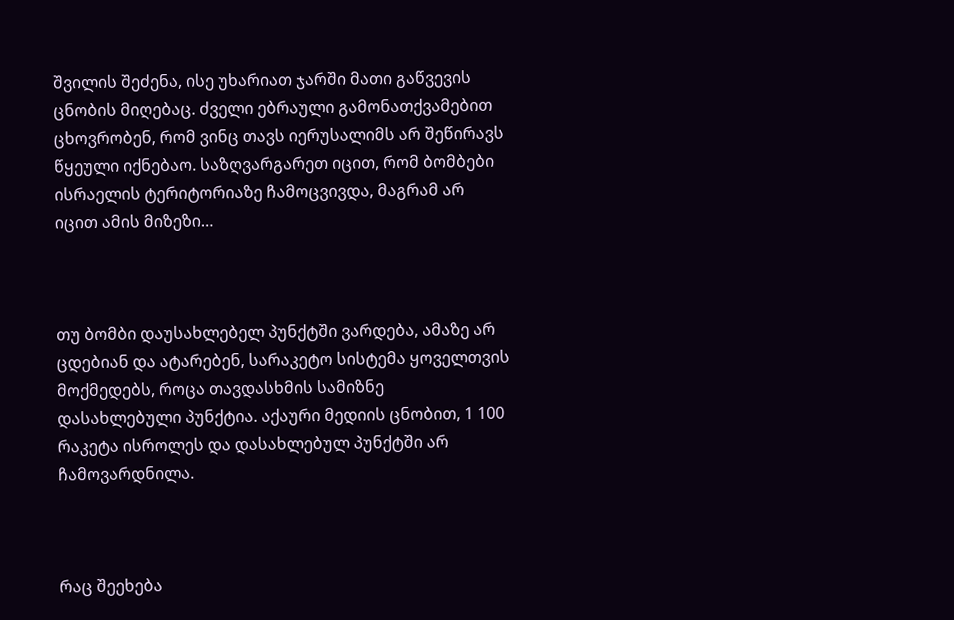შვილის შეძენა, ისე უხარიათ ჯარში მათი გაწვევის ცნობის მიღებაც. ძველი ებრაული გამონათქვამებით ცხოვრობენ, რომ ვინც თავს იერუსალიმს არ შეწირავს წყეული იქნებაო. საზღვარგარეთ იცით, რომ ბომბები ისრაელის ტერიტორიაზე ჩამოცვივდა, მაგრამ არ იცით ამის მიზეზი…



თუ ბომბი დაუსახლებელ პუნქტში ვარდება, ამაზე არ ცდებიან და ატარებენ, სარაკეტო სისტემა ყოველთვის მოქმედებს, როცა თავდასხმის სამიზნე დასახლებული პუნქტია. აქაური მედიის ცნობით, 1 100 რაკეტა ისროლეს და დასახლებულ პუნქტში არ ჩამოვარდნილა.



რაც შეეხება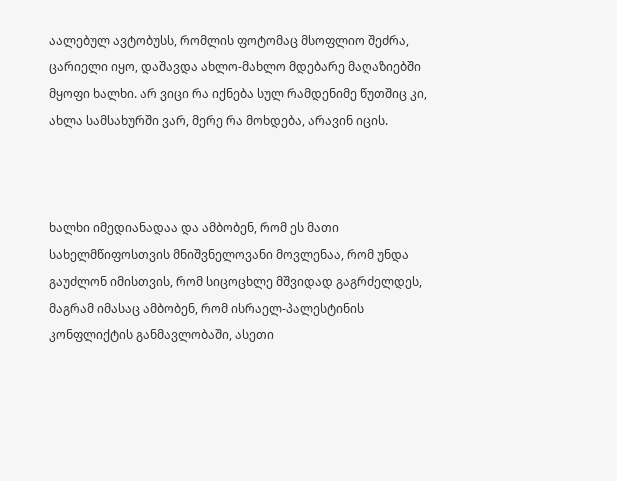აალებულ ავტობუსს, რომლის ფოტომაც მსოფლიო შეძრა, ცარიელი იყო, დაშავდა ახლო-მახლო მდებარე მაღაზიებში მყოფი ხალხი. არ ვიცი რა იქნება სულ რამდენიმე წუთშიც კი, ახლა სამსახურში ვარ, მერე რა მოხდება, არავინ იცის.



ხალხი იმედიანადაა და ამბობენ, რომ ეს მათი სახელმწიფოსთვის მნიშვნელოვანი მოვლენაა, რომ უნდა გაუძლონ იმისთვის, რომ სიცოცხლე მშვიდად გაგრძელდეს, მაგრამ იმასაც ამბობენ, რომ ისრაელ-პალესტინის კონფლიქტის განმავლობაში, ასეთი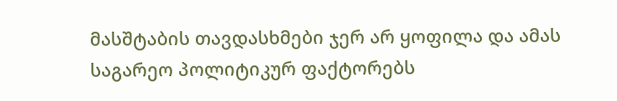მასშტაბის თავდასხმები ჯერ არ ყოფილა და ამას საგარეო პოლიტიკურ ფაქტორებს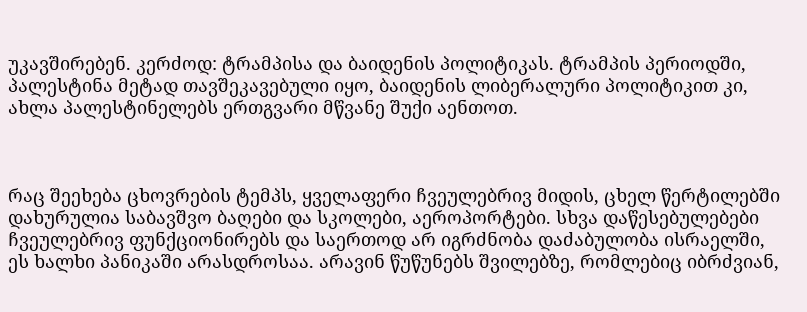უკავშირებენ. კერძოდ: ტრამპისა და ბაიდენის პოლიტიკას. ტრამპის პერიოდში, პალესტინა მეტად თავშეკავებული იყო, ბაიდენის ლიბერალური პოლიტიკით კი, ახლა პალესტინელებს ერთგვარი მწვანე შუქი აენთოთ.



რაც შეეხება ცხოვრების ტემპს, ყველაფერი ჩვეულებრივ მიდის, ცხელ წერტილებში დახურულია საბავშვო ბაღები და სკოლები, აეროპორტები. სხვა დაწესებულებები ჩვეულებრივ ფუნქციონირებს და საერთოდ არ იგრძნობა დაძაბულობა ისრაელში, ეს ხალხი პანიკაში არასდროსაა. არავინ წუწუნებს შვილებზე, რომლებიც იბრძვიან,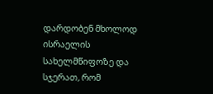დარდობენ მხოლოდ ისრაელის სახელმწიფოზე და სჯერათ, რომ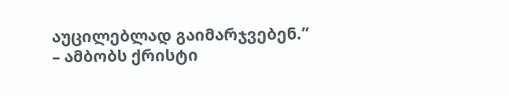აუცილებლად გაიმარჯვებენ.” – ამბობს ქრისტი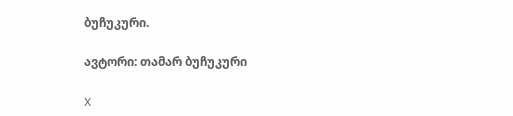ბუჩუკური.

ავტორი: თამარ ბუჩუკური

X